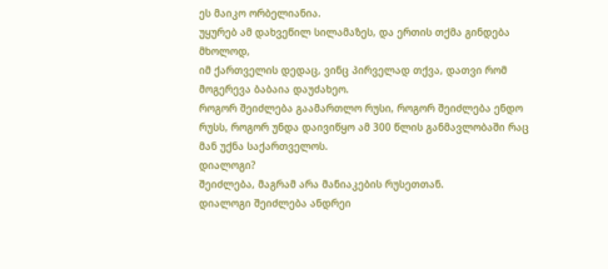ეს მაიკო ორბელიანია.
უყურებ ამ დახვეწილ სილამაზეს, და ერთის თქმა გინდება მხოლოდ,
იმ ქართველის დედაც, ვინც პირველად თქვა, დათვი რომ მოგერევა ბაბაია დაუძახეო.
როგორ შეიძლება გაამართლო რუსი, როგორ შეიძლება ენდო რუსს, როგორ უნდა დაივიწყო ამ 300 წლის განმავლობაში რაც მან უქნა საქართველოს.
დიალოგი?
შეიძლება, მაგრამ არა მანიაკების რუსეთთან.
დიალოგი შეიძლება ანდრეი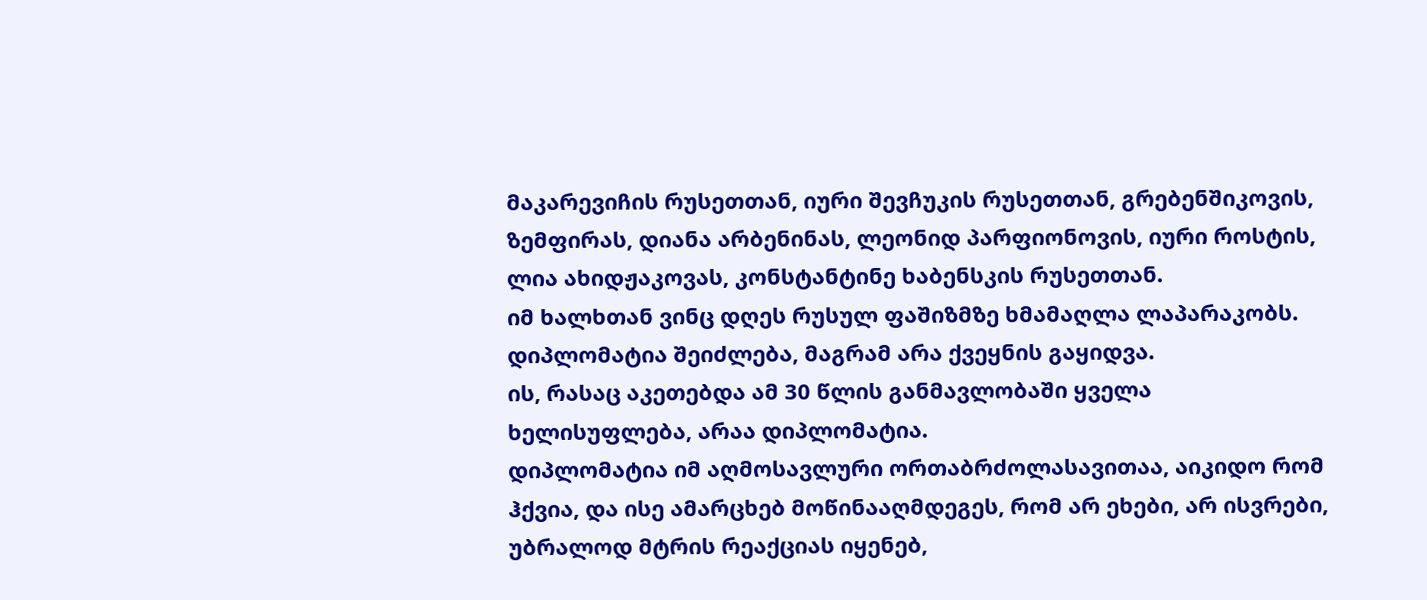მაკარევიჩის რუსეთთან, იური შევჩუკის რუსეთთან, გრებენშიკოვის, ზემფირას, დიანა არბენინას, ლეონიდ პარფიონოვის, იური როსტის, ლია ახიდჟაკოვას, კონსტანტინე ხაბენსკის რუსეთთან.
იმ ხალხთან ვინც დღეს რუსულ ფაშიზმზე ხმამაღლა ლაპარაკობს.
დიპლომატია შეიძლება, მაგრამ არა ქვეყნის გაყიდვა.
ის, რასაც აკეთებდა ამ 30 წლის განმავლობაში ყველა ხელისუფლება, არაა დიპლომატია.
დიპლომატია იმ აღმოსავლური ორთაბრძოლასავითაა, აიკიდო რომ ჰქვია, და ისე ამარცხებ მოწინააღმდეგეს, რომ არ ეხები, არ ისვრები, უბრალოდ მტრის რეაქციას იყენებ,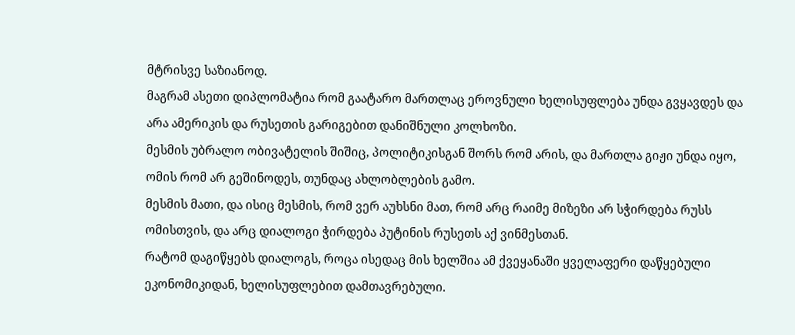მტრისვე საზიანოდ.
მაგრამ ასეთი დიპლომატია რომ გაატარო მართლაც ეროვნული ხელისუფლება უნდა გვყავდეს და არა ამერიკის და რუსეთის გარიგებით დანიშნული კოლხოზი.
მესმის უბრალო ობივატელის შიშიც, პოლიტიკისგან შორს რომ არის, და მართლა გიჟი უნდა იყო, ომის რომ არ გეშინოდეს, თუნდაც ახლობლების გამო.
მესმის მათი, და ისიც მესმის, რომ ვერ აუხსნი მათ, რომ არც რაიმე მიზეზი არ სჭირდება რუსს ომისთვის, და არც დიალოგი ჭირდება პუტინის რუსეთს აქ ვინმესთან.
რატომ დაგიწყებს დიალოგს, როცა ისედაც მის ხელშია ამ ქვეყანაში ყველაფერი დაწყებული ეკონომიკიდან, ხელისუფლებით დამთავრებული.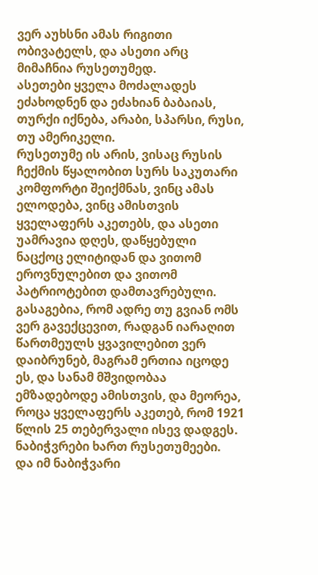ვერ აუხსნი ამას რიგითი ობივატელს, და ასეთი არც მიმაჩნია რუსეთუმედ.
ასეთები ყველა მოძალადეს ეძახოდნენ და ეძახიან ბაბაიას, თურქი იქნება, არაბი, სპარსი, რუსი, თუ ამერიკელი.
რუსეთუმე ის არის, ვისაც რუსის ჩექმის წყალობით სურს საკუთარი კომფორტი შეიქმნას, ვინც ამას ელოდება, ვინც ამისთვის ყველაფერს აკეთებს, და ასეთი უამრავია დღეს, დაწყებული ნაცქოც ელიტიდან და ვითომ ეროვნულებით და ვითომ პატრიოტებით დამთავრებული.
გასაგებია, რომ ადრე თუ გვიან ომს ვერ გავექცევით, რადგან იარაღით წართმეულს ყვავილებით ვერ დაიბრუნებ, მაგრამ ერთია იცოდე ეს, და სანამ მშვიდობაა ემზადებოდე ამისთვის, და მეორეა, როცა ყველაფერს აკეთებ, რომ 1921 წლის 25 თებერვალი ისევ დადგეს.
ნაბიჭვრები ხართ რუსეთუმეები.
და იმ ნაბიჭვარი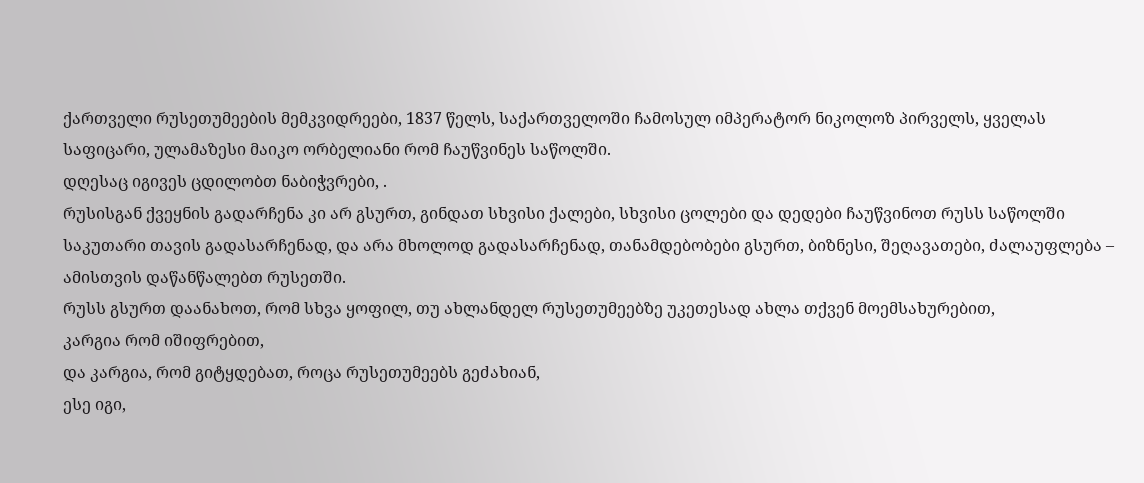ქართველი რუსეთუმეების მემკვიდრეები, 1837 წელს, საქართველოში ჩამოსულ იმპერატორ ნიკოლოზ პირველს, ყველას საფიცარი, ულამაზესი მაიკო ორბელიანი რომ ჩაუწვინეს საწოლში.
დღესაც იგივეს ცდილობთ ნაბიჭვრები, .
რუსისგან ქვეყნის გადარჩენა კი არ გსურთ, გინდათ სხვისი ქალები, სხვისი ცოლები და დედები ჩაუწვინოთ რუსს საწოლში საკუთარი თავის გადასარჩენად, და არა მხოლოდ გადასარჩენად, თანამდებობები გსურთ, ბიზნესი, შეღავათები, ძალაუფლება – ამისთვის დაწანწალებთ რუსეთში.
რუსს გსურთ დაანახოთ, რომ სხვა ყოფილ, თუ ახლანდელ რუსეთუმეებზე უკეთესად ახლა თქვენ მოემსახურებით,
კარგია რომ იშიფრებით,
და კარგია, რომ გიტყდებათ, როცა რუსეთუმეებს გეძახიან,
ესე იგი,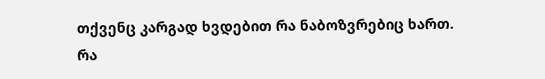თქვენც კარგად ხვდებით რა ნაბოზვრებიც ხართ.
რა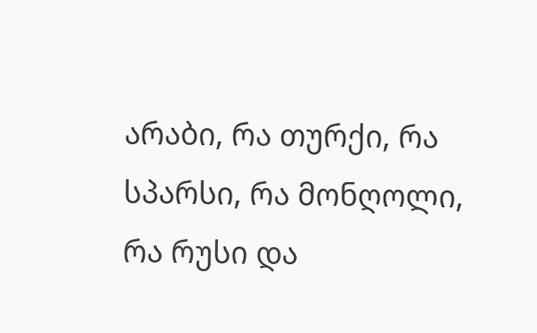არაბი, რა თურქი, რა სპარსი, რა მონღოლი, რა რუსი და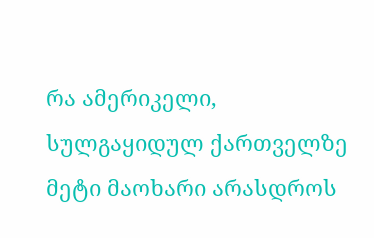რა ამერიკელი, სულგაყიდულ ქართველზე მეტი მაოხარი არასდროს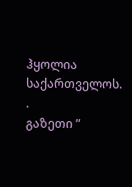ჰყოლია საქართველოს.
.
გაზეთი ”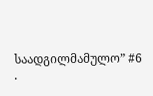საადგილმამულო” #6
.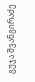გუჯა შვანგირაძე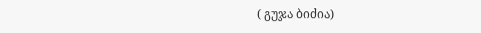( გუჯა ბიძია)